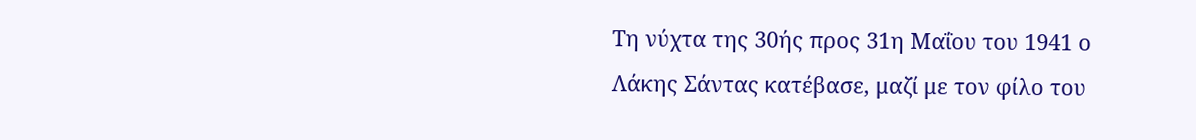Τη νύχτα της 30ής προς 31η Μαΐου του 1941 ο Λάκης Σάντας κατέβασε, μαζί με τον φίλο του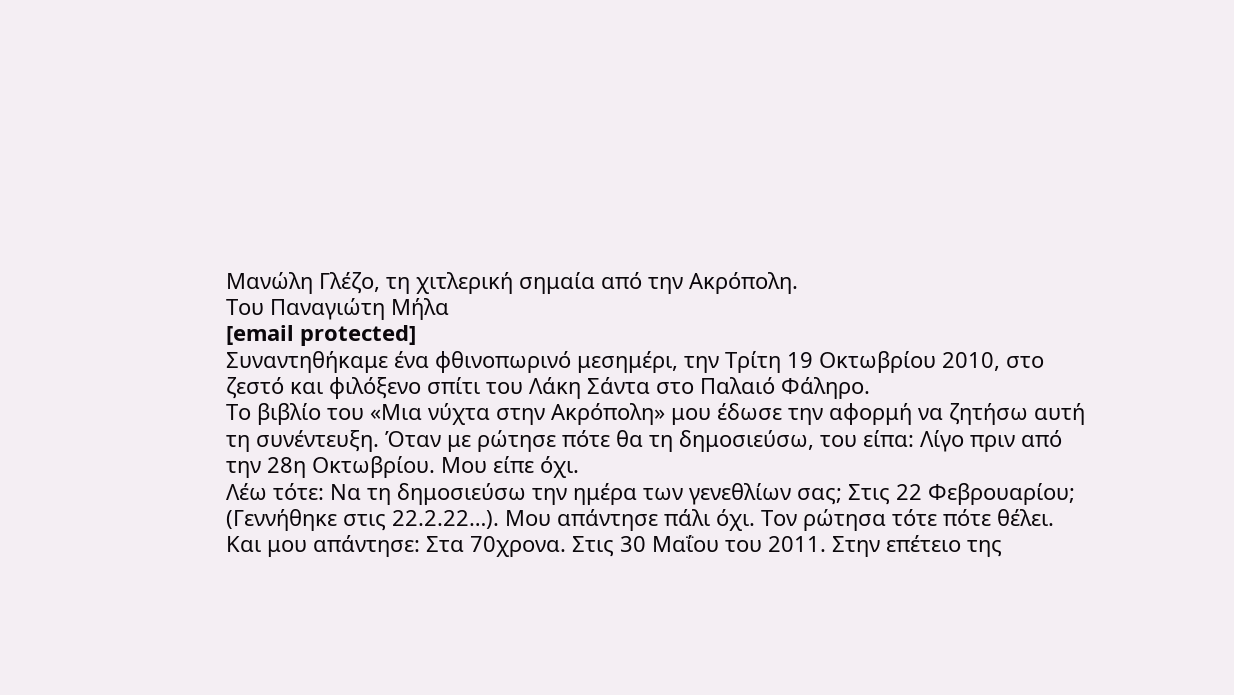Μανώλη Γλέζο, τη χιτλερική σημαία από την Ακρόπολη.
Του Παναγιώτη Μήλα
[email protected]
Συναντηθήκαμε ένα φθινοπωρινό μεσημέρι, την Τρίτη 19 Οκτωβρίου 2010, στο ζεστό και φιλόξενο σπίτι του Λάκη Σάντα στο Παλαιό Φάληρο.
Το βιβλίο του «Μια νύχτα στην Ακρόπολη» μου έδωσε την αφορμή να ζητήσω αυτή τη συνέντευξη. Όταν με ρώτησε πότε θα τη δημοσιεύσω, του είπα: Λίγο πριν από την 28η Οκτωβρίου. Μου είπε όχι.
Λέω τότε: Να τη δημοσιεύσω την ημέρα των γενεθλίων σας; Στις 22 Φεβρουαρίου; (Γεννήθηκε στις 22.2.22…). Μου απάντησε πάλι όχι. Τον ρώτησα τότε πότε θέλει. Και μου απάντησε: Στα 70χρονα. Στις 30 Μαΐου του 2011. Στην επέτειο της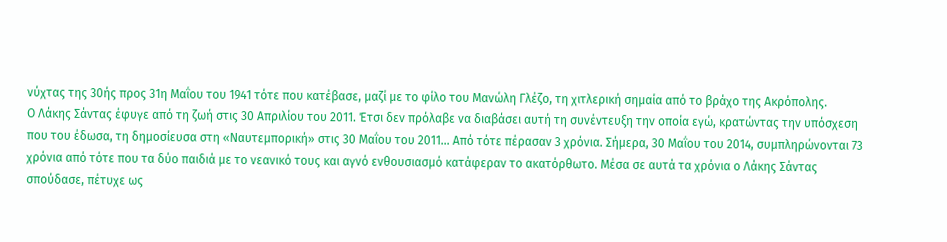νύχτας της 30ής προς 31η Μαΐου του 1941 τότε που κατέβασε, μαζί με το φίλο του Μανώλη Γλέζο, τη χιτλερική σημαία από το βράχο της Ακρόπολης.
Ο Λάκης Σάντας έφυγε από τη ζωή στις 30 Απριλίου του 2011. Έτσι δεν πρόλαβε να διαβάσει αυτή τη συνέντευξη την οποία εγώ, κρατώντας την υπόσχεση που του έδωσα, τη δημοσίευσα στη «Ναυτεμπορική» στις 30 Μαΐου του 2011… Από τότε πέρασαν 3 χρόνια. Σήμερα, 30 Μαΐου του 2014, συμπληρώνονται 73 χρόνια από τότε που τα δύο παιδιά με το νεανικό τους και αγνό ενθουσιασμό κατάφεραν το ακατόρθωτο. Μέσα σε αυτά τα χρόνια ο Λάκης Σάντας σπούδασε, πέτυχε ως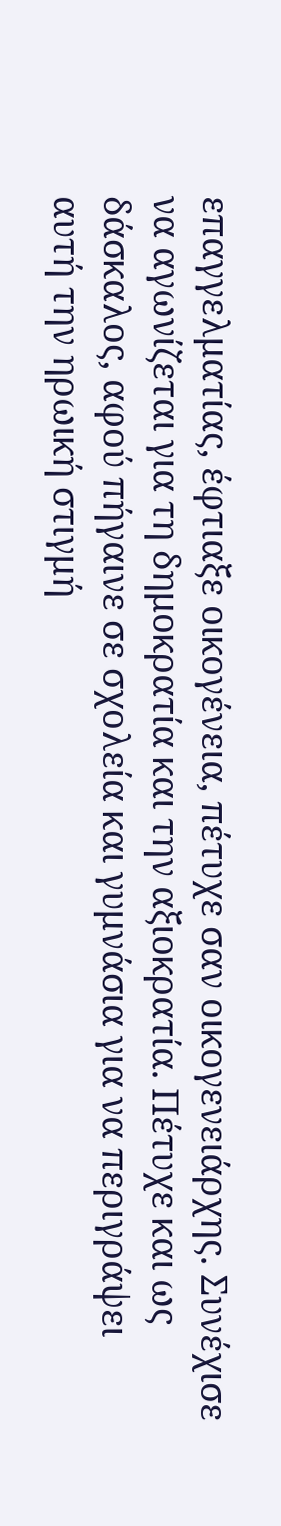επαγγελματίας, έφτιαξε οικογένεια, πέτυχε σαν οικογενειάρχης. Συνέχισε να αγωνίζεται για τη δημοκρατία και την αξιοκρατία. Πέτυχε και ως δάσκαλος, αφού πήγαινε σε σχολεία και γυμνάσια για να περιγράψει αυτή την ηρωική στιγμή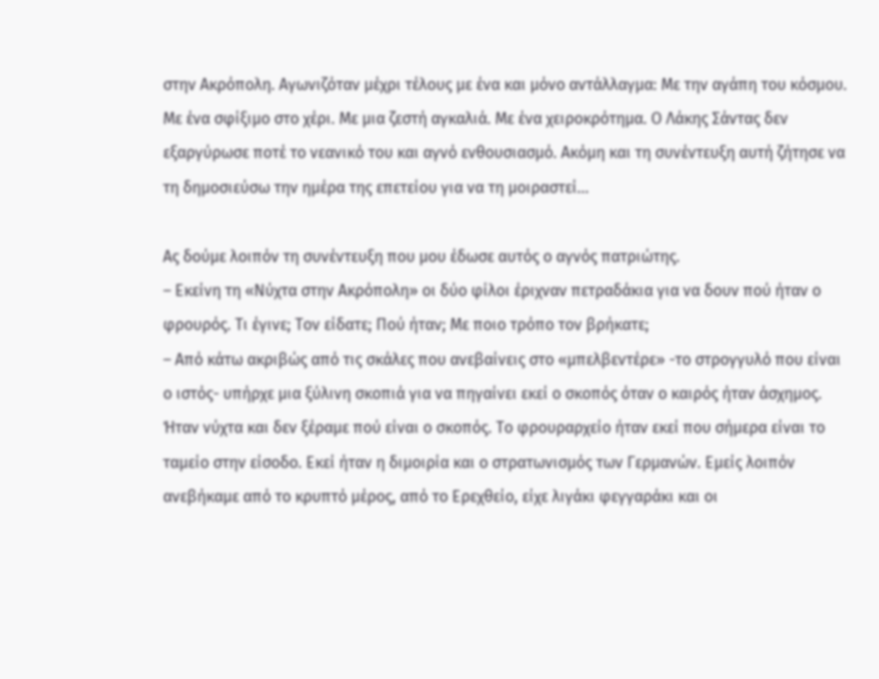στην Ακρόπολη. Αγωνιζόταν μέχρι τέλους με ένα και μόνο αντάλλαγμα: Με την αγάπη του κόσμου. Με ένα σφίξιμο στο χέρι. Με μια ζεστή αγκαλιά. Με ένα χειροκρότημα. Ο Λάκης Σάντας δεν εξαργύρωσε ποτέ το νεανικό του και αγνό ενθουσιασμό. Ακόμη και τη συνέντευξη αυτή ζήτησε να τη δημοσιεύσω την ημέρα της επετείου για να τη μοιραστεί…

Ας δούμε λοιπόν τη συνέντευξη που μου έδωσε αυτός ο αγνός πατριώτης.
– Εκείνη τη «Νύχτα στην Ακρόπολη» οι δύο φίλοι έριχναν πετραδάκια για να δουν πού ήταν ο φρουρός. Τι έγινε; Τον είδατε; Πού ήταν; Με ποιο τρόπο τον βρήκατε;
– Από κάτω ακριβώς από τις σκάλες που ανεβαίνεις στο «μπελβεντέρε» -το στρογγυλό που είναι ο ιστός- υπήρχε μια ξύλινη σκοπιά για να πηγαίνει εκεί ο σκοπός όταν ο καιρός ήταν άσχημος. Ήταν νύχτα και δεν ξέραμε πού είναι ο σκοπός. Το φρουραρχείο ήταν εκεί που σήμερα είναι το ταμείο στην είσοδο. Εκεί ήταν η διμοιρία και ο στρατωνισμός των Γερμανών. Εμείς λοιπόν ανεβήκαμε από το κρυπτό μέρος, από το Ερεχθείο, είχε λιγάκι φεγγαράκι και οι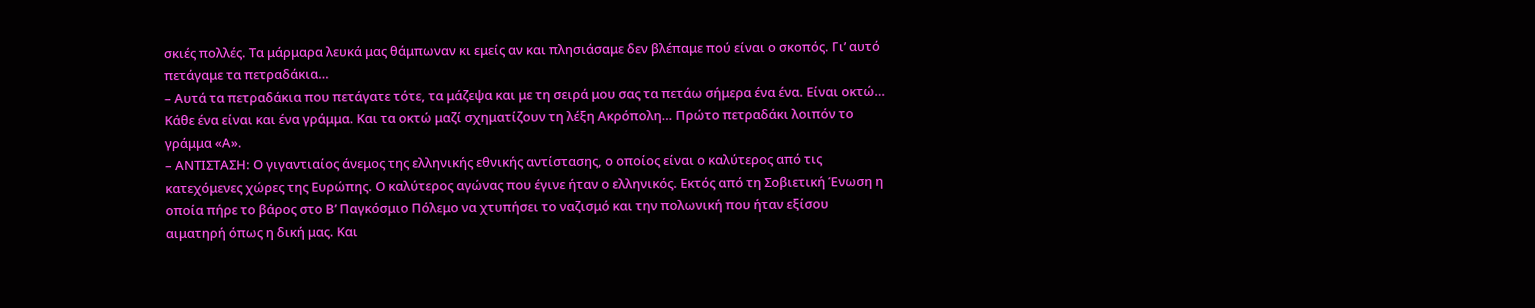σκιές πολλές. Τα μάρμαρα λευκά μας θάμπωναν κι εμείς αν και πλησιάσαμε δεν βλέπαμε πού είναι ο σκοπός. Γι’ αυτό πετάγαμε τα πετραδάκια…
– Αυτά τα πετραδάκια που πετάγατε τότε, τα μάζεψα και με τη σειρά μου σας τα πετάω σήμερα ένα ένα. Είναι οκτώ… Κάθε ένα είναι και ένα γράμμα. Και τα οκτώ μαζί σχηματίζουν τη λέξη Ακρόπολη… Πρώτο πετραδάκι λοιπόν το γράμμα «Α».
– ΑΝΤΙΣΤΑΣΗ: Ο γιγαντιαίος άνεμος της ελληνικής εθνικής αντίστασης, ο οποίος είναι ο καλύτερος από τις κατεχόμενες χώρες της Ευρώπης. Ο καλύτερος αγώνας που έγινε ήταν ο ελληνικός. Εκτός από τη Σοβιετική Ένωση η οποία πήρε το βάρος στο Β’ Παγκόσμιο Πόλεμο να χτυπήσει το ναζισμό και την πολωνική που ήταν εξίσου αιματηρή όπως η δική μας. Και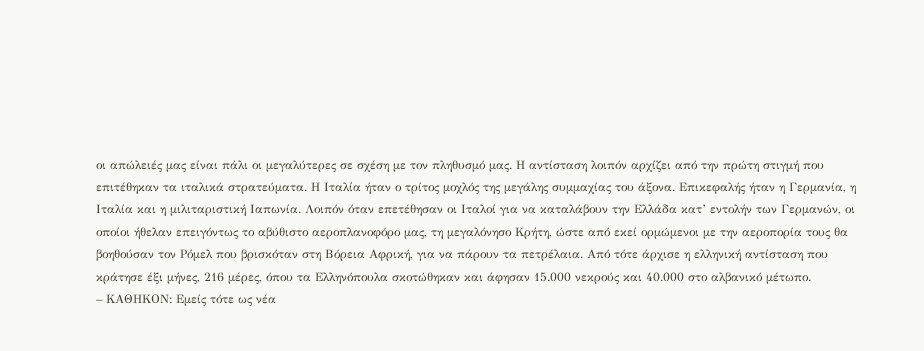οι απώλειές μας είναι πάλι οι μεγαλύτερες σε σχέση με τον πληθυσμό μας. Η αντίσταση λοιπόν αρχίζει από την πρώτη στιγμή που επιτέθηκαν τα ιταλικά στρατεύματα. Η Ιταλία ήταν ο τρίτος μοχλός της μεγάλης συμμαχίας του άξονα. Επικεφαλής ήταν η Γερμανία, η Ιταλία και η μιλιταριστική Ιαπωνία. Λοιπόν όταν επετέθησαν οι Ιταλοί για να καταλάβουν την Ελλάδα κατ’ εντολήν των Γερμανών, οι οποίοι ήθελαν επειγόντως το αβύθιστο αεροπλανοφόρο μας, τη μεγαλόνησο Κρήτη, ώστε από εκεί ορμώμενοι με την αεροπορία τους θα βοηθούσαν τον Ρόμελ που βρισκόταν στη Βόρεια Αφρική, για να πάρουν τα πετρέλαια. Από τότε άρχισε η ελληνική αντίσταση που κράτησε έξι μήνες, 216 μέρες, όπου τα Ελληνόπουλα σκοτώθηκαν και άφησαν 15.000 νεκρούς και 40.000 στο αλβανικό μέτωπο.
– ΚΑΘΗΚΟΝ: Εμείς τότε ως νέα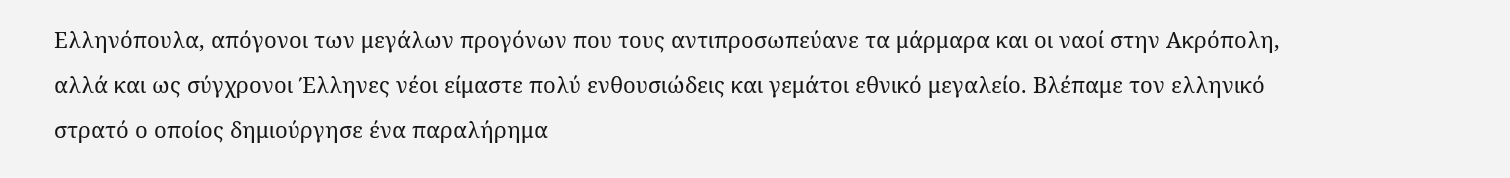Ελληνόπουλα, απόγονοι των μεγάλων προγόνων που τους αντιπροσωπεύανε τα μάρμαρα και οι ναοί στην Ακρόπολη, αλλά και ως σύγχρονοι Έλληνες νέοι είμαστε πολύ ενθουσιώδεις και γεμάτοι εθνικό μεγαλείο. Βλέπαμε τον ελληνικό στρατό ο οποίος δημιούργησε ένα παραλήρημα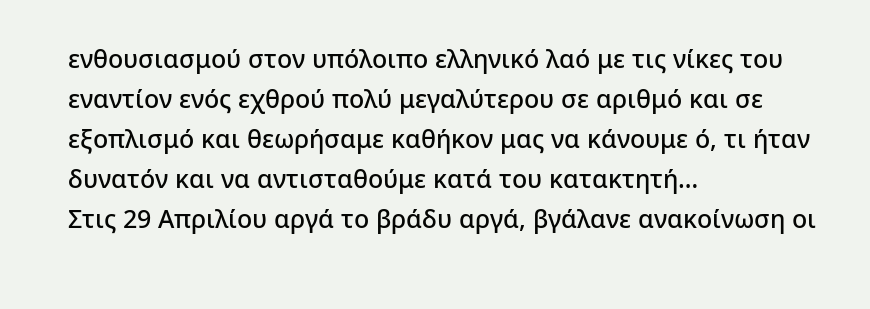ενθουσιασμού στον υπόλοιπο ελληνικό λαό με τις νίκες του εναντίον ενός εχθρού πολύ μεγαλύτερου σε αριθμό και σε εξοπλισμό και θεωρήσαμε καθήκον μας να κάνουμε ό, τι ήταν δυνατόν και να αντισταθούμε κατά του κατακτητή…
Στις 29 Απριλίου αργά το βράδυ αργά, βγάλανε ανακοίνωση οι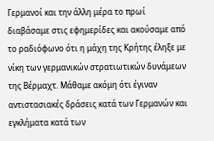Γερμανοί και την άλλη μέρα το πρωί διαβάσαμε στις εφημερίδες και ακούσαμε από το ραδιόφωνο ότι η μάχη της Κρήτης έληξε με νίκη των γερμανικών στρατιωτικών δυνάμεων της Βέρμαχτ. Μάθαμε ακόμη ότι έγιναν αντιστασιακές δράσεις κατά των Γερμανών και εγκλήματα κατά των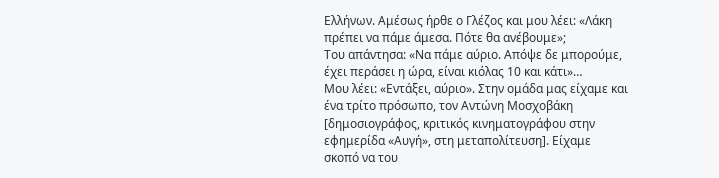Ελλήνων. Αμέσως ήρθε ο Γλέζος και μου λέει: «Λάκη πρέπει να πάμε άμεσα. Πότε θα ανέβουμε»;
Του απάντησα: «Να πάμε αύριο. Απόψε δε μπορούμε, έχει περάσει η ώρα, είναι κιόλας 10 και κάτι»…
Μου λέει: «Εντάξει, αύριο». Στην ομάδα μας είχαμε και ένα τρίτο πρόσωπο, τον Αντώνη Μοσχοβάκη [δημοσιογράφος, κριτικός κινηματογράφου στην εφημερίδα «Αυγή», στη μεταπολίτευση]. Είχαμε σκοπό να του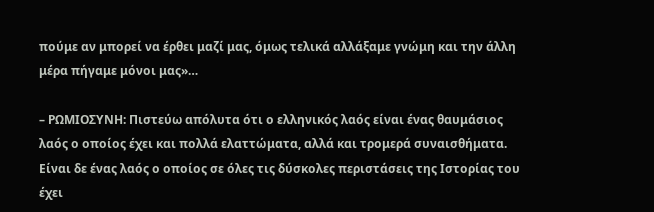πούμε αν μπορεί να έρθει μαζί μας, όμως τελικά αλλάξαμε γνώμη και την άλλη μέρα πήγαμε μόνοι μας»…

– ΡΩΜΙΟΣΥΝΗ: Πιστεύω απόλυτα ότι ο ελληνικός λαός είναι ένας θαυμάσιος λαός ο οποίος έχει και πολλά ελαττώματα, αλλά και τρομερά συναισθήματα. Είναι δε ένας λαός ο οποίος σε όλες τις δύσκολες περιστάσεις της Ιστορίας του έχει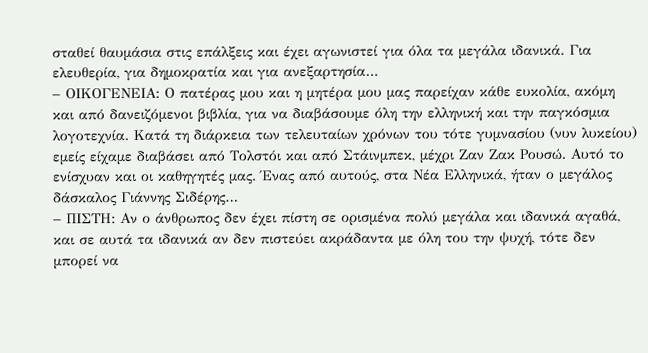σταθεί θαυμάσια στις επάλξεις και έχει αγωνιστεί για όλα τα μεγάλα ιδανικά. Για ελευθερία, για δημοκρατία και για ανεξαρτησία…
– ΟΙΚΟΓΕΝΕΙΑ: Ο πατέρας μου και η μητέρα μου μας παρείχαν κάθε ευκολία, ακόμη και από δανειζόμενοι βιβλία, για να διαβάσουμε όλη την ελληνική και την παγκόσμια λογοτεχνία. Κατά τη διάρκεια των τελευταίων χρόνων του τότε γυμνασίου (νυν λυκείου) εμείς είχαμε διαβάσει από Τολστόι και από Στάινμπεκ, μέχρι Ζαν Ζακ Ρουσώ. Αυτό το ενίσχυαν και οι καθηγητές μας. Ένας από αυτούς, στα Νέα Ελληνικά, ήταν ο μεγάλος δάσκαλος Γιάννης Σιδέρης…
– ΠΙΣΤΗ: Αν ο άνθρωπος δεν έχει πίστη σε ορισμένα πολύ μεγάλα και ιδανικά αγαθά, και σε αυτά τα ιδανικά αν δεν πιστεύει ακράδαντα με όλη του την ψυχή, τότε δεν μπορεί να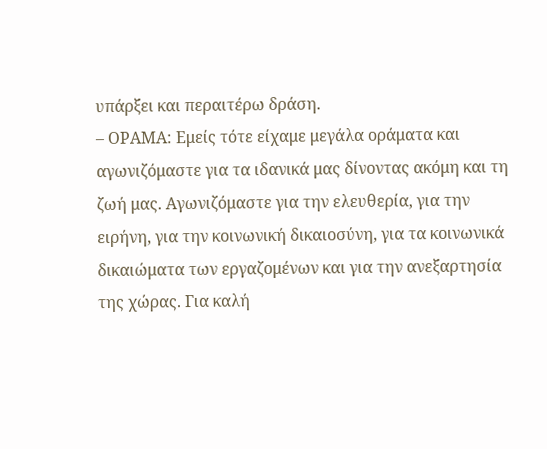υπάρξει και περαιτέρω δράση.
– ΟΡΑΜΑ: Εμείς τότε είχαμε μεγάλα οράματα και αγωνιζόμαστε για τα ιδανικά μας δίνοντας ακόμη και τη ζωή μας. Αγωνιζόμαστε για την ελευθερία, για την ειρήνη, για την κοινωνική δικαιοσύνη, για τα κοινωνικά δικαιώματα των εργαζομένων και για την ανεξαρτησία της χώρας. Για καλή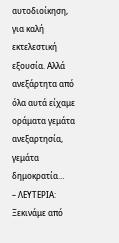αυτοδιοίκηση, για καλή εκτελεστική εξουσία. Αλλά ανεξάρτητα από όλα αυτά είχαμε οράματα γεμάτα ανεξαρτησία, γεμάτα δημοκρατία…
– ΛΕΥΤΕΡΙΑ: Ξεκινάμε από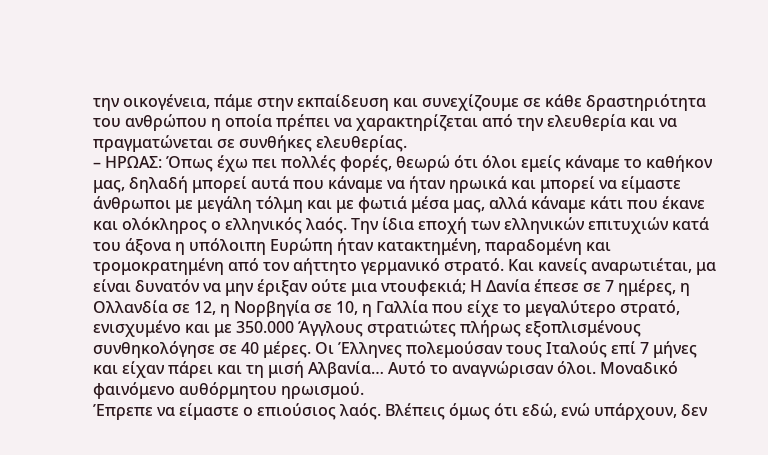την οικογένεια, πάμε στην εκπαίδευση και συνεχίζουμε σε κάθε δραστηριότητα του ανθρώπου η οποία πρέπει να χαρακτηρίζεται από την ελευθερία και να πραγματώνεται σε συνθήκες ελευθερίας.
– ΗΡΩΑΣ: Όπως έχω πει πολλές φορές, θεωρώ ότι όλοι εμείς κάναμε το καθήκον μας, δηλαδή μπορεί αυτά που κάναμε να ήταν ηρωικά και μπορεί να είμαστε άνθρωποι με μεγάλη τόλμη και με φωτιά μέσα μας, αλλά κάναμε κάτι που έκανε και ολόκληρος ο ελληνικός λαός. Την ίδια εποχή των ελληνικών επιτυχιών κατά του άξονα η υπόλοιπη Ευρώπη ήταν κατακτημένη, παραδομένη και τρομοκρατημένη από τον αήττητο γερμανικό στρατό. Και κανείς αναρωτιέται, μα είναι δυνατόν να μην έριξαν ούτε μια ντουφεκιά; Η Δανία έπεσε σε 7 ημέρες, η Ολλανδία σε 12, η Νορβηγία σε 10, η Γαλλία που είχε το μεγαλύτερο στρατό, ενισχυμένο και με 350.000 Άγγλους στρατιώτες πλήρως εξοπλισμένους συνθηκολόγησε σε 40 μέρες. Οι Έλληνες πολεμούσαν τους Ιταλούς επί 7 μήνες και είχαν πάρει και τη μισή Αλβανία… Αυτό το αναγνώρισαν όλοι. Μοναδικό φαινόμενο αυθόρμητου ηρωισμού.
Έπρεπε να είμαστε ο επιούσιος λαός. Βλέπεις όμως ότι εδώ, ενώ υπάρχουν, δεν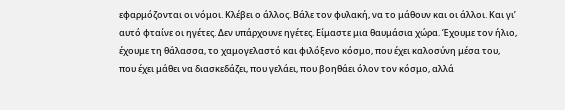εφαρμόζονται οι νόμοι. Κλέβει ο άλλος. Βάλε τον φυλακή, να το μάθουν και οι άλλοι. Και γι’ αυτό φταίνε οι ηγέτες. Δεν υπάρχουνε ηγέτες. Είμαστε μια θαυμάσια χώρα. Έχουμε τον ήλιο, έχουμε τη θάλασσα, το χαμογελαστό και φιλόξενο κόσμο, που έχει καλοσύνη μέσα του, που έχει μάθει να διασκεδάζει, που γελάει, που βοηθάει όλον τον κόσμο, αλλά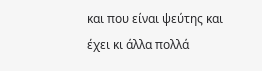και που είναι ψεύτης και έχει κι άλλα πολλά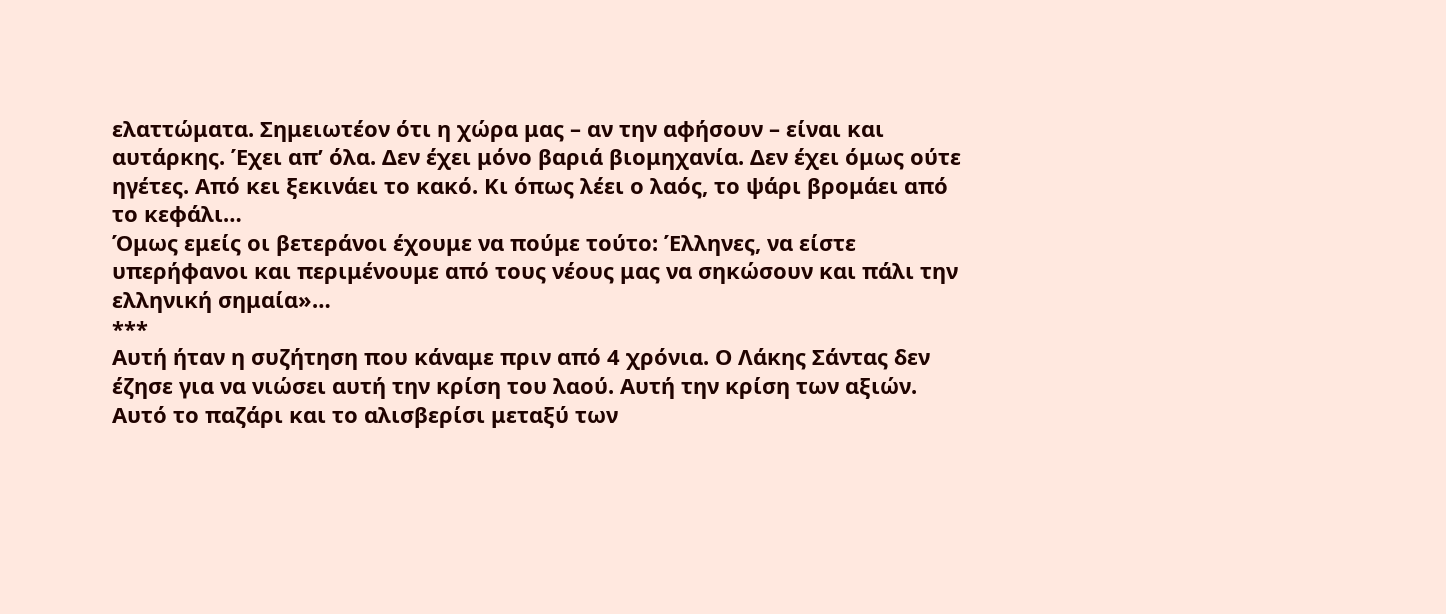ελαττώματα. Σημειωτέον ότι η χώρα μας – αν την αφήσουν – είναι και αυτάρκης. Έχει απ’ όλα. Δεν έχει μόνο βαριά βιομηχανία. Δεν έχει όμως ούτε ηγέτες. Από κει ξεκινάει το κακό. Κι όπως λέει ο λαός, το ψάρι βρομάει από το κεφάλι…
Όμως εμείς οι βετεράνοι έχουμε να πούμε τούτο: Έλληνες, να είστε υπερήφανοι και περιμένουμε από τους νέους μας να σηκώσουν και πάλι την ελληνική σημαία»…
***
Αυτή ήταν η συζήτηση που κάναμε πριν από 4 χρόνια. Ο Λάκης Σάντας δεν έζησε για να νιώσει αυτή την κρίση του λαού. Αυτή την κρίση των αξιών. Αυτό το παζάρι και το αλισβερίσι μεταξύ των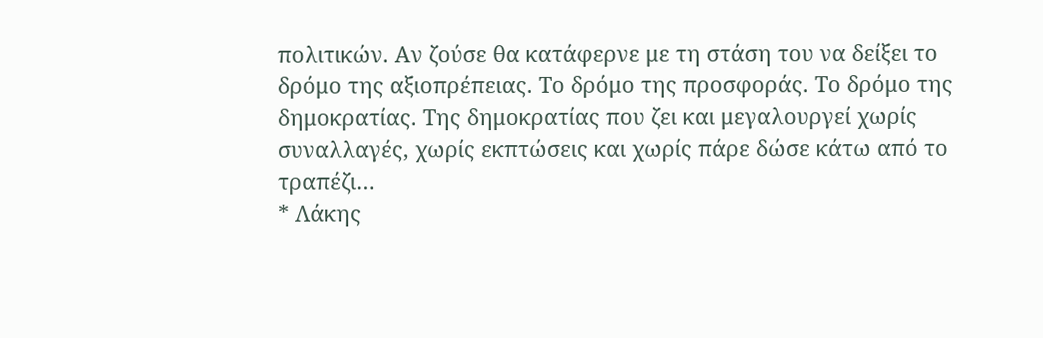πολιτικών. Αν ζούσε θα κατάφερνε με τη στάση του να δείξει το δρόμο της αξιοπρέπειας. Το δρόμο της προσφοράς. Το δρόμο της δημοκρατίας. Της δημοκρατίας που ζει και μεγαλουργεί χωρίς συναλλαγές, χωρίς εκπτώσεις και χωρίς πάρε δώσε κάτω από το τραπέζι…
* Λάκης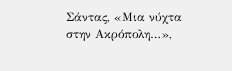Σάντας, «Μια νύχτα στην Ακρόπολη…»,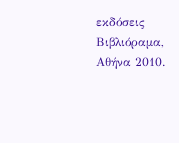εκδόσεις Βιβλιόραμα, Αθήνα 2010.